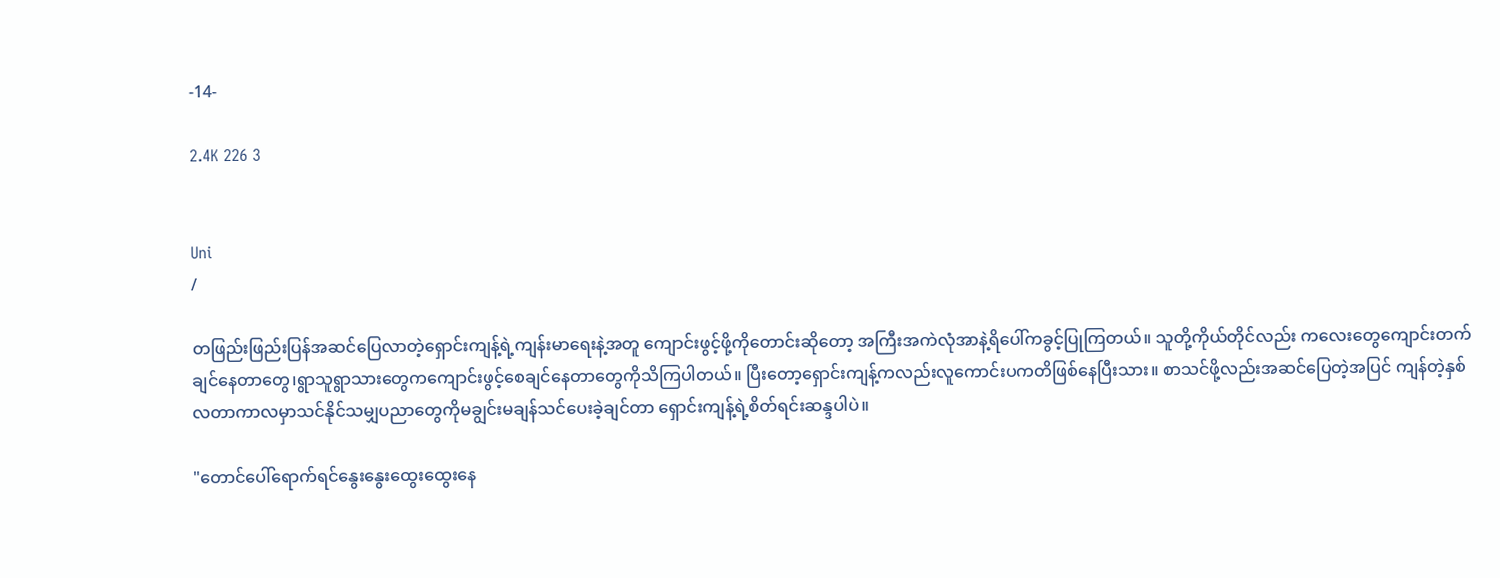-14-

2.4K 226 3


Uni
/

တဖြည်းဖြည်းပြန်အဆင်ပြေလာတဲ့ရှောင်းကျန့်ရဲ့ကျန်းမာရေးနဲ့အတူ ကျောင်းဖွင့်ဖို့ကိုတောင်းဆိုတော့ အကြီးအကဲလုံအာနဲ့ရိပေါ်ကခွင့်ပြုကြတယ်။ သူတို့ကိုယ်တိုင်လည်း ကလေးတွေကျောင်းတက်ချင်နေတာတွေ၊ရွာသူရွာသားတွေကကျောင်းဖွင့်စေချင်နေတာတွေကိုသိကြပါတယ်။ ပြီးတော့ရှောင်းကျန့်ကလည်းလူကောင်းပကတိဖြစ်နေပြီးသား။ စာသင်ဖို့လည်းအဆင်ပြေတဲ့အပြင် ကျန်တဲ့နှစ်လတာကာလမှာသင်နိုင်သမျှပညာတွေကိုမချွင်းမချန်သင်ပေးခဲ့ချင်တာ ရှောင်းကျန့်ရဲ့စိတ်ရင်းဆန္ဒပါပဲ။

"တောင်ပေါ်ရောက်ရင်နွေးနွေးထွေးထွေးနေ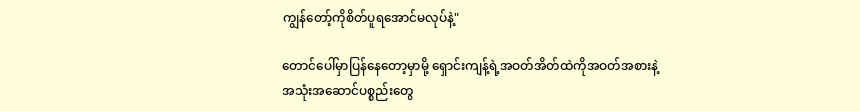ကျွန်တော့်ကိုစိတ်ပူရအောင်မလုပ်နဲ့"

တောင်ပေါ်မှာပြန်နေတော့မှာမို့ ရှောင်းကျန့်ရဲ့အဝတ်အိတ်ထဲကိုအဝတ်အစားနဲ့အသုံးအဆောင်ပစ္စည်းတွေ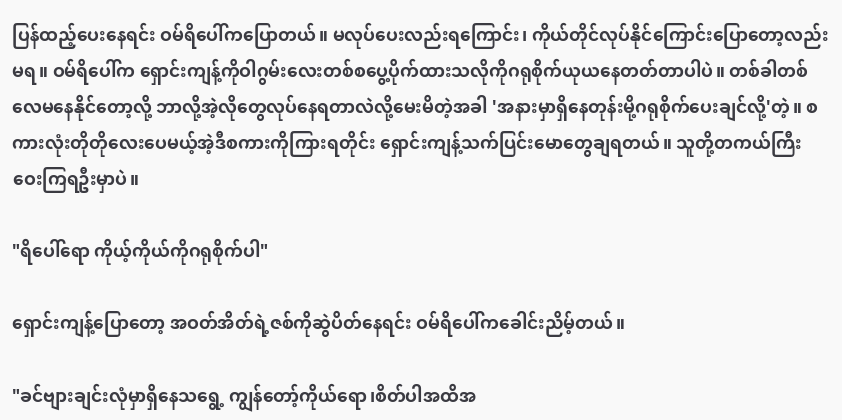ပြန်ထည့်ပေးနေရင်း ဝမ်ရိပေါ်ကပြောတယ်။ မလုပ်ပေးလည်းရကြောင်း၊ ကိုယ်တိုင်လုပ်နိုင်ကြောင်းပြောတော့လည်းမရ။ ဝမ်ရိပေါ်က ရှောင်းကျန့်ကိုဝါဂွမ်းလေးတစ်စပွေ့ပိုက်ထားသလိုကိုဂရုစိုက်ယုယနေတတ်တာပါပဲ။ တစ်ခါတစ်လေမနေနိုင်တော့လို့ ဘာလို့အဲ့လိုတွေလုပ်နေရတာလဲလို့မေးမိတဲ့အခါ 'အနားမှာရှိနေတုန်းမို့ဂရုစိုက်ပေးချင်လို့'တဲ့။ စကားလုံးတိုတိုလေးပေမယ့်အဲ့ဒီစကားကိုကြားရတိုင်း ရှောင်းကျန့်သက်ပြင်းမောတွေချရတယ်။ သူတို့တကယ်ကြီးဝေးကြရဦးမှာပဲ။

"ရိပေါ်ရော ကိုယ့်ကိုယ်ကိုဂရုစိုက်ပါ"

ရှောင်းကျန့်ပြောတော့ အဝတ်အိတ်ရဲ့ဇစ်ကိုဆွဲပိတ်နေရင်း ဝမ်ရိပေါ်ကခေါင်းညိမ့်တယ်။

"ခင်ဗျားချင်းလုံမှာရှိနေသရွေ့ ကျွန်တော့်ကိုယ်ရော၊စိတ်ပါအထိအ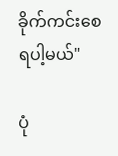ခိုက်ကင်းစေရပါ့မယ်"

ပုံ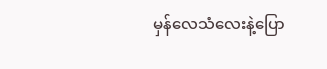မှန်လေသံလေးနဲ့ပြော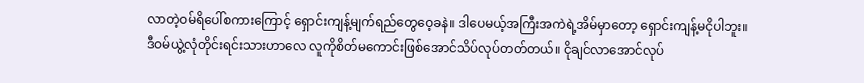လာတဲ့ဝမ်ရိပေါ်စကားကြောင့် ရှောင်းကျန့်မျက်ရည်တွေဝေ့ခနဲ။ ဒါပေမယ့်အကြီးအကဲရဲ့အိမ်မှာတော့ ရှောင်းကျန့်မငိုပါဘူး။ ဒီဝမ်ယွဲ့လုံတိုင်းရင်းသားဟာလေ လူကိုစိတ်မကောင်းဖြစ်အောင်သိပ်လုပ်တတ်တယ်။ ငိုချင်လာအောင်လုပ်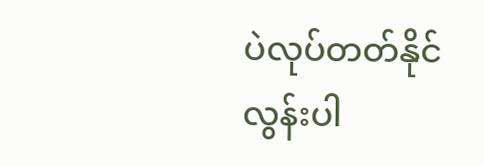ပဲလုပ်တတ်နိုင်လွန်းပါ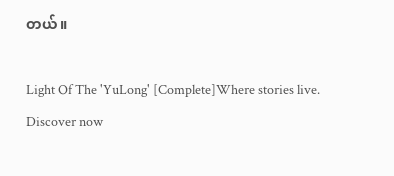တယ်။

Light Of The 'YuLong' [Complete]Where stories live. Discover now